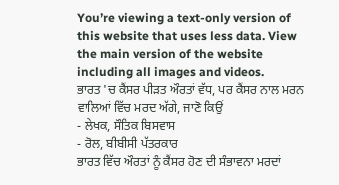You’re viewing a text-only version of this website that uses less data. View the main version of the website including all images and videos.
ਭਾਰਤ 'ਚ ਕੈਂਸਰ ਪੀੜਤ ਔਰਤਾਂ ਵੱਧ, ਪਰ ਕੈਂਸਰ ਨਾਲ ਮਰਨ ਵਾਲਿਆਂ ਵਿੱਚ ਮਰਦ ਅੱਗੇ, ਜਾਣੋ ਕਿਉਂ
- ਲੇਖਕ, ਸੌਤਿਕ ਬਿਸਵਾਸ
- ਰੋਲ, ਬੀਬੀਸੀ ਪੱਤਰਕਾਰ
ਭਾਰਤ ਵਿੱਚ ਔਰਤਾਂ ਨੂੰ ਕੈਂਸਰ ਹੋਣ ਦੀ ਸੰਭਾਵਨਾ ਮਰਦਾਂ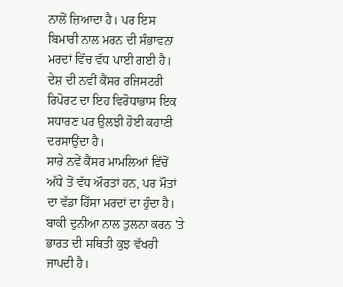ਨਾਲੋਂ ਜ਼ਿਆਦਾ ਹੈ। ਪਰ ਇਸ ਬਿਮਾਰੀ ਨਾਲ ਮਰਨ ਦੀ ਸੰਭਾਵਨਾ ਮਰਦਾਂ ਵਿੱਚ ਵੱਧ ਪਾਈ ਗਈ ਹੈ।
ਦੇਸ਼ ਦੀ ਨਵੀਂ ਕੈਂਸਰ ਰਜਿਸਟਰੀ ਰਿਪੋਰਟ ਦਾ ਇਹ ਵਿਰੋਧਾਭਾਸ ਇਕ ਸਧਾਰਣ ਪਰ ਉਲਝੀ ਹੋਈ ਕਹਾਣੀ ਦਰਸਾਉਂਦਾ ਹੈ।
ਸਾਰੇ ਨਵੇਂ ਕੈਂਸਰ ਮਾਮਲਿਆਂ ਵਿੱਚੋਂ ਅੱਧੇ ਤੋਂ ਵੱਧ ਔਰਤਾਂ ਹਨ, ਪਰ ਮੌਤਾਂ ਦਾ ਵੱਡਾ ਹਿੱਸਾ ਮਰਦਾਂ ਦਾ ਹੁੰਦਾ ਹੈ।
ਬਾਕੀ ਦੁਨੀਆ ਨਾਲ ਤੁਲਨਾ ਕਰਨ 'ਤੇ ਭਾਰਤ ਦੀ ਸਥਿਤੀ ਕੁਝ ਵੱਖਰੀ ਜਾਪਦੀ ਹੈ।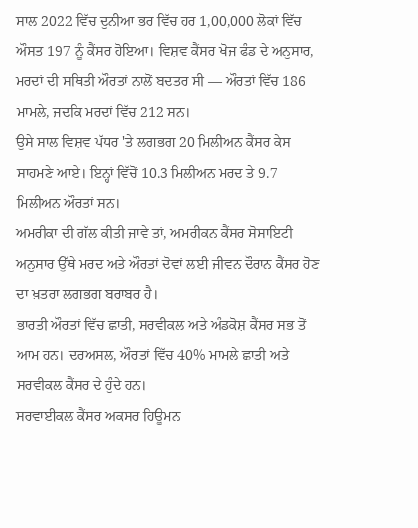ਸਾਲ 2022 ਵਿੱਚ ਦੁਨੀਆ ਭਰ ਵਿੱਚ ਹਰ 1,00,000 ਲੋਕਾਂ ਵਿੱਚ ਔਸਤ 197 ਨੂੰ ਕੈਂਸਰ ਹੋਇਆ। ਵਿਸ਼ਵ ਕੈਂਸਰ ਖੋਜ ਫੰਡ ਦੇ ਅਨੁਸਾਰ, ਮਰਦਾਂ ਦੀ ਸਥਿਤੀ ਔਰਤਾਂ ਨਾਲੋਂ ਬਦਤਰ ਸੀ — ਔਰਤਾਂ ਵਿੱਚ 186 ਮਾਮਲੇ, ਜਦਕਿ ਮਰਦਾਂ ਵਿੱਚ 212 ਸਨ।
ਉਸੇ ਸਾਲ ਵਿਸ਼ਵ ਪੱਧਰ 'ਤੇ ਲਗਭਗ 20 ਮਿਲੀਅਨ ਕੈਂਸਰ ਕੇਸ ਸਾਹਮਣੇ ਆਏ। ਇਨ੍ਹਾਂ ਵਿੱਚੋਂ 10.3 ਮਿਲੀਅਨ ਮਰਦ ਤੇ 9.7 ਮਿਲੀਅਨ ਔਰਤਾਂ ਸਨ।
ਅਮਰੀਕਾ ਦੀ ਗੱਲ ਕੀਤੀ ਜਾਵੇ ਤਾਂ, ਅਮਰੀਕਨ ਕੈਂਸਰ ਸੋਸਾਇਟੀ ਅਨੁਸਾਰ ਉੱਥੇ ਮਰਦ ਅਤੇ ਔਰਤਾਂ ਦੋਵਾਂ ਲਈ ਜੀਵਨ ਦੌਰਾਨ ਕੈਂਸਰ ਹੋਣ ਦਾ ਖ਼ਤਰਾ ਲਗਭਗ ਬਰਾਬਰ ਹੈ।
ਭਾਰਤੀ ਔਰਤਾਂ ਵਿੱਚ ਛਾਤੀ, ਸਰਵੀਕਲ ਅਤੇ ਅੰਡਕੋਸ਼ ਕੈਂਸਰ ਸਭ ਤੋਂ ਆਮ ਹਨ। ਦਰਅਸਲ, ਔਰਤਾਂ ਵਿੱਚ 40% ਮਾਮਲੇ ਛਾਤੀ ਅਤੇ ਸਰਵੀਕਲ ਕੈਂਸਰ ਦੇ ਹੁੰਦੇ ਹਨ।
ਸਰਵਾਈਕਲ ਕੈਂਸਰ ਅਕਸਰ ਹਿਊਮਨ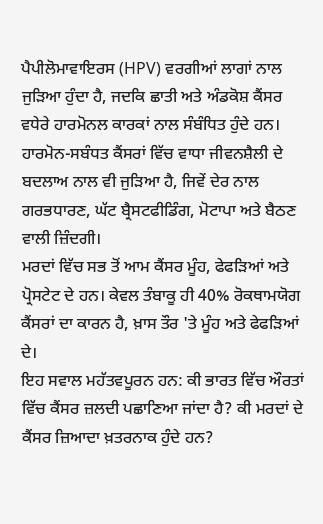ਪੈਪੀਲੋਮਾਵਾਇਰਸ (HPV) ਵਰਗੀਆਂ ਲਾਗਾਂ ਨਾਲ ਜੁੜਿਆ ਹੁੰਦਾ ਹੈ, ਜਦਕਿ ਛਾਤੀ ਅਤੇ ਅੰਡਕੋਸ਼ ਕੈਂਸਰ ਵਧੇਰੇ ਹਾਰਮੋਨਲ ਕਾਰਕਾਂ ਨਾਲ ਸੰਬੰਧਿਤ ਹੁੰਦੇ ਹਨ।
ਹਾਰਮੋਨ-ਸਬੰਧਤ ਕੈਂਸਰਾਂ ਵਿੱਚ ਵਾਧਾ ਜੀਵਨਸ਼ੈਲੀ ਦੇ ਬਦਲਾਅ ਨਾਲ ਵੀ ਜੁੜਿਆ ਹੈ, ਜਿਵੇਂ ਦੇਰ ਨਾਲ ਗਰਭਧਾਰਣ, ਘੱਟ ਬ੍ਰੈਸਟਫੀਡਿੰਗ, ਮੋਟਾਪਾ ਅਤੇ ਬੈਠਣ ਵਾਲੀ ਜ਼ਿੰਦਗੀ।
ਮਰਦਾਂ ਵਿੱਚ ਸਭ ਤੋਂ ਆਮ ਕੈਂਸਰ ਮੂੰਹ, ਫੇਫੜਿਆਂ ਅਤੇ ਪ੍ਰੋਸਟੇਟ ਦੇ ਹਨ। ਕੇਵਲ ਤੰਬਾਕੂ ਹੀ 40% ਰੋਕਥਾਮਯੋਗ ਕੈਂਸਰਾਂ ਦਾ ਕਾਰਨ ਹੈ, ਖ਼ਾਸ ਤੌਰ 'ਤੇ ਮੂੰਹ ਅਤੇ ਫੇਫੜਿਆਂ ਦੇ।
ਇਹ ਸਵਾਲ ਮਹੱਤਵਪੂਰਨ ਹਨ: ਕੀ ਭਾਰਤ ਵਿੱਚ ਔਰਤਾਂ ਵਿੱਚ ਕੈਂਸਰ ਜ਼ਲਦੀ ਪਛਾਣਿਆ ਜਾਂਦਾ ਹੈ? ਕੀ ਮਰਦਾਂ ਦੇ ਕੈਂਸਰ ਜ਼ਿਆਦਾ ਖ਼ਤਰਨਾਕ ਹੁੰਦੇ ਹਨ?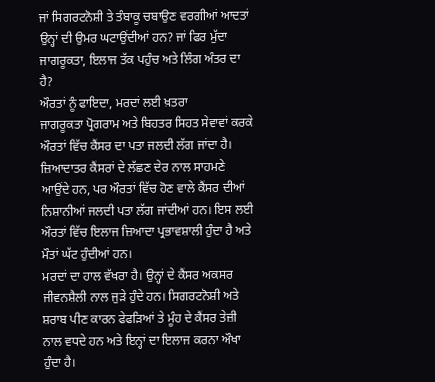ਜਾਂ ਸਿਗਰਟਨੋਸ਼ੀ ਤੇ ਤੰਬਾਕੂ ਚਬਾਉਣ ਵਰਗੀਆਂ ਆਦਤਾਂ ਉਨ੍ਹਾਂ ਦੀ ਉਮਰ ਘਟਾਉਂਦੀਆਂ ਹਨ? ਜਾਂ ਫਿਰ ਮੁੱਦਾ ਜਾਗਰੂਕਤਾ, ਇਲਾਜ ਤੱਕ ਪਹੁੰਚ ਅਤੇ ਲਿੰਗ ਅੰਤਰ ਦਾ ਹੈ?
ਔਰਤਾਂ ਨੂੰ ਫਾਇਦਾ, ਮਰਦਾਂ ਲਈ ਖ਼ਤਰਾ
ਜਾਗਰੂਕਤਾ ਪ੍ਰੋਗਰਾਮ ਅਤੇ ਬਿਹਤਰ ਸਿਹਤ ਸੇਵਾਵਾਂ ਕਰਕੇ ਔਰਤਾਂ ਵਿੱਚ ਕੈਂਸਰ ਦਾ ਪਤਾ ਜਲਦੀ ਲੱਗ ਜਾਂਦਾ ਹੈ।
ਜ਼ਿਆਦਾਤਰ ਕੈਂਸਰਾਂ ਦੇ ਲੱਛਣ ਦੇਰ ਨਾਲ ਸਾਹਮਣੇ ਆਉਂਦੇ ਹਨ, ਪਰ ਔਰਤਾਂ ਵਿੱਚ ਹੋਣ ਵਾਲੇ ਕੈਂਸਰ ਦੀਆਂ ਨਿਸ਼ਾਨੀਆਂ ਜਲਦੀ ਪਤਾ ਲੱਗ ਜਾਂਦੀਆਂ ਹਨ। ਇਸ ਲਈ ਔਰਤਾਂ ਵਿੱਚ ਇਲਾਜ ਜ਼ਿਆਦਾ ਪ੍ਰਭਾਵਸ਼ਾਲੀ ਹੁੰਦਾ ਹੈ ਅਤੇ ਮੌਤਾਂ ਘੱਟ ਹੁੰਦੀਆਂ ਹਨ।
ਮਰਦਾਂ ਦਾ ਹਾਲ ਵੱਖਰਾ ਹੈ। ਉਨ੍ਹਾਂ ਦੇ ਕੈਂਸਰ ਅਕਸਰ ਜੀਵਨਸ਼ੈਲੀ ਨਾਲ ਜੁੜੇ ਹੁੰਦੇ ਹਨ। ਸਿਗਰਟਨੋਸ਼ੀ ਅਤੇ ਸ਼ਰਾਬ ਪੀਣ ਕਾਰਨ ਫੇਫੜਿਆਂ ਤੇ ਮੂੰਹ ਦੇ ਕੈਂਸਰ ਤੇਜ਼ੀ ਨਾਲ ਵਧਦੇ ਹਨ ਅਤੇ ਇਨ੍ਹਾਂ ਦਾ ਇਲਾਜ ਕਰਨਾ ਔਖਾ ਹੁੰਦਾ ਹੈ।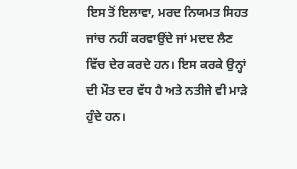ਇਸ ਤੋਂ ਇਲਾਵਾ, ਮਰਦ ਨਿਯਮਤ ਸਿਹਤ ਜਾਂਚ ਨਹੀਂ ਕਰਵਾਉਂਦੇ ਜਾਂ ਮਦਦ ਲੈਣ ਵਿੱਚ ਦੇਰ ਕਰਦੇ ਹਨ। ਇਸ ਕਰਕੇ ਉਨ੍ਹਾਂ ਦੀ ਮੌਤ ਦਰ ਵੱਧ ਹੈ ਅਤੇ ਨਤੀਜੇ ਵੀ ਮਾੜੇ ਹੁੰਦੇ ਹਨ।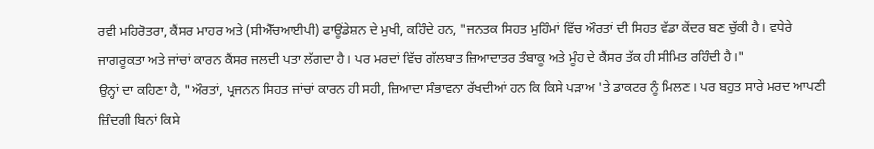ਰਵੀ ਮਹਿਰੋਤਰਾ, ਕੈਂਸਰ ਮਾਹਰ ਅਤੇ (ਸੀਐੱਚਆਈਪੀ) ਫਾਊਂਡੇਸ਼ਨ ਦੇ ਮੁਖੀ, ਕਹਿੰਦੇ ਹਨ, "ਜਨਤਕ ਸਿਹਤ ਮੁਹਿੰਮਾਂ ਵਿੱਚ ਔਰਤਾਂ ਦੀ ਸਿਹਤ ਵੱਡਾ ਕੇਂਦਰ ਬਣ ਚੁੱਕੀ ਹੈ। ਵਧੇਰੇ ਜਾਗਰੂਕਤਾ ਅਤੇ ਜਾਂਚਾਂ ਕਾਰਨ ਕੈਂਸਰ ਜਲਦੀ ਪਤਾ ਲੱਗਦਾ ਹੈ। ਪਰ ਮਰਦਾਂ ਵਿੱਚ ਗੱਲਬਾਤ ਜ਼ਿਆਦਾਤਰ ਤੰਬਾਕੂ ਅਤੇ ਮੂੰਹ ਦੇ ਕੈਂਸਰ ਤੱਕ ਹੀ ਸੀਮਿਤ ਰਹਿੰਦੀ ਹੈ।"
ਉਨ੍ਹਾਂ ਦਾ ਕਹਿਣਾ ਹੈ, "ਔਰਤਾਂ, ਪ੍ਰਜਨਨ ਸਿਹਤ ਜਾਂਚਾਂ ਕਾਰਨ ਹੀ ਸਹੀ, ਜ਼ਿਆਦਾ ਸੰਭਾਵਨਾ ਰੱਖਦੀਆਂ ਹਨ ਕਿ ਕਿਸੇ ਪੜਾਅ 'ਤੇ ਡਾਕਟਰ ਨੂੰ ਮਿਲਣ। ਪਰ ਬਹੁਤ ਸਾਰੇ ਮਰਦ ਆਪਣੀ ਜ਼ਿੰਦਗੀ ਬਿਨਾਂ ਕਿਸੇ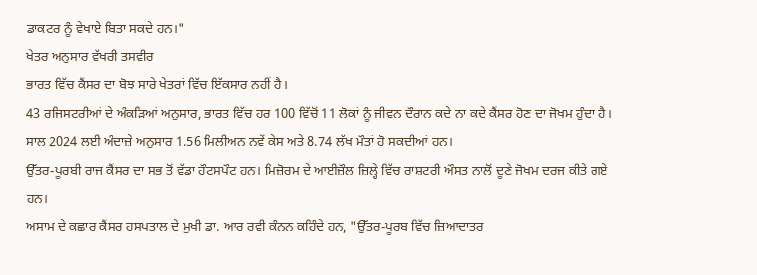ਡਾਕਟਰ ਨੂੰ ਵੇਖਾਏ ਬਿਤਾ ਸਕਦੇ ਹਨ।"
ਖੇਤਰ ਅਨੁਸਾਰ ਵੱਖਰੀ ਤਸਵੀਰ
ਭਾਰਤ ਵਿੱਚ ਕੈਂਸਰ ਦਾ ਬੋਝ ਸਾਰੇ ਖੇਤਰਾਂ ਵਿੱਚ ਇੱਕਸਾਰ ਨਹੀਂ ਹੈ।
43 ਰਜਿਸਟਰੀਆਂ ਦੇ ਅੰਕੜਿਆਂ ਅਨੁਸਾਰ, ਭਾਰਤ ਵਿੱਚ ਹਰ 100 ਵਿੱਚੋਂ 11 ਲੋਕਾਂ ਨੂੰ ਜੀਵਨ ਦੌਰਾਨ ਕਦੇ ਨਾ ਕਦੇ ਕੈਂਸਰ ਹੋਣ ਦਾ ਜੋਖਮ ਹੁੰਦਾ ਹੈ। ਸਾਲ 2024 ਲਈ ਅੰਦਾਜ਼ੇ ਅਨੁਸਾਰ 1.56 ਮਿਲੀਅਨ ਨਵੇਂ ਕੇਸ ਅਤੇ 8.74 ਲੱਖ ਮੌਤਾਂ ਹੋ ਸਕਦੀਆਂ ਹਨ।
ਉੱਤਰ-ਪੂਰਬੀ ਰਾਜ ਕੈਂਸਰ ਦਾ ਸਭ ਤੋਂ ਵੱਡਾ ਹੌਟਸਪੌਟ ਹਨ। ਮਿਜ਼ੋਰਮ ਦੇ ਆਈਜ਼ੌਲ ਜ਼ਿਲ੍ਹੇ ਵਿੱਚ ਰਾਸ਼ਟਰੀ ਔਸਤ ਨਾਲੋਂ ਦੂਣੇ ਜੋਖਮ ਦਰਜ ਕੀਤੇ ਗਏ ਹਨ।
ਅਸਾਮ ਦੇ ਕਛਾਰ ਕੈਂਸਰ ਹਸਪਤਾਲ ਦੇ ਮੁਖੀ ਡਾ. ਆਰ ਰਵੀ ਕੰਨਨ ਕਹਿੰਦੇ ਹਨ, "ਉੱਤਰ-ਪੂਰਬ ਵਿੱਚ ਜ਼ਿਆਦਾਤਰ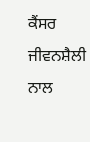ਕੈਂਸਰ ਜੀਵਨਸ਼ੈਲੀ ਨਾਲ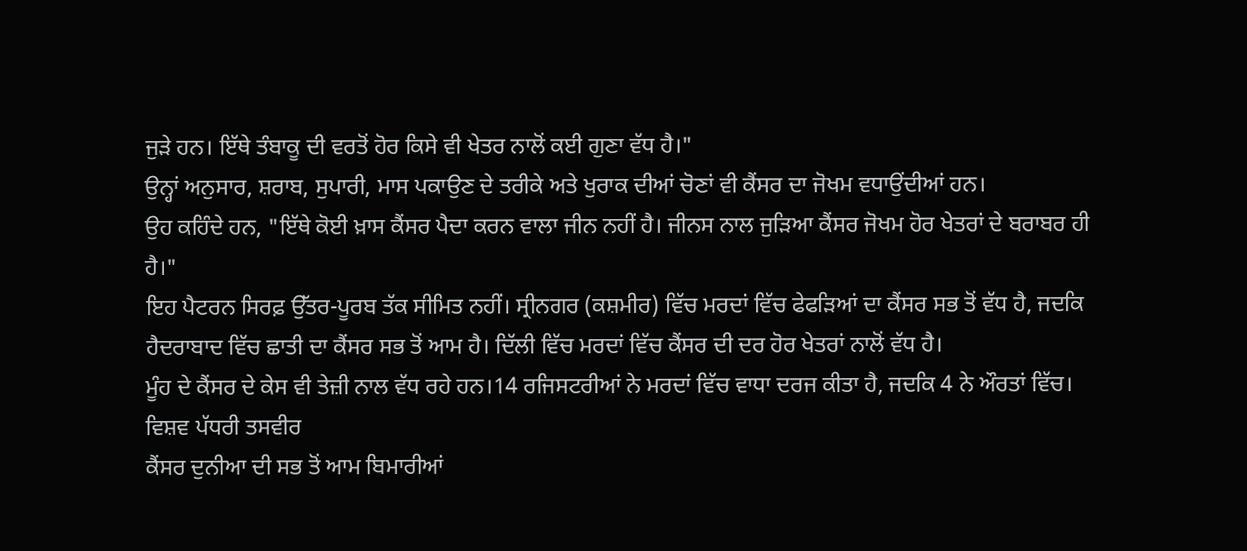ਜੁੜੇ ਹਨ। ਇੱਥੇ ਤੰਬਾਕੂ ਦੀ ਵਰਤੋਂ ਹੋਰ ਕਿਸੇ ਵੀ ਖੇਤਰ ਨਾਲੋਂ ਕਈ ਗੁਣਾ ਵੱਧ ਹੈ।"
ਉਨ੍ਹਾਂ ਅਨੁਸਾਰ, ਸ਼ਰਾਬ, ਸੁਪਾਰੀ, ਮਾਸ ਪਕਾਉਣ ਦੇ ਤਰੀਕੇ ਅਤੇ ਖੁਰਾਕ ਦੀਆਂ ਚੋਣਾਂ ਵੀ ਕੈਂਸਰ ਦਾ ਜੋਖਮ ਵਧਾਉਂਦੀਆਂ ਹਨ।
ਉਹ ਕਹਿੰਦੇ ਹਨ, "ਇੱਥੇ ਕੋਈ ਖ਼ਾਸ ਕੈਂਸਰ ਪੈਦਾ ਕਰਨ ਵਾਲਾ ਜੀਨ ਨਹੀਂ ਹੈ। ਜੀਨਸ ਨਾਲ ਜੁੜਿਆ ਕੈਂਸਰ ਜੋਖਮ ਹੋਰ ਖੇਤਰਾਂ ਦੇ ਬਰਾਬਰ ਹੀ ਹੈ।"
ਇਹ ਪੈਟਰਨ ਸਿਰਫ਼ ਉੱਤਰ-ਪੂਰਬ ਤੱਕ ਸੀਮਿਤ ਨਹੀਂ। ਸ੍ਰੀਨਗਰ (ਕਸ਼ਮੀਰ) ਵਿੱਚ ਮਰਦਾਂ ਵਿੱਚ ਫੇਫੜਿਆਂ ਦਾ ਕੈਂਸਰ ਸਭ ਤੋਂ ਵੱਧ ਹੈ, ਜਦਕਿ ਹੈਦਰਾਬਾਦ ਵਿੱਚ ਛਾਤੀ ਦਾ ਕੈਂਸਰ ਸਭ ਤੋਂ ਆਮ ਹੈ। ਦਿੱਲੀ ਵਿੱਚ ਮਰਦਾਂ ਵਿੱਚ ਕੈਂਸਰ ਦੀ ਦਰ ਹੋਰ ਖੇਤਰਾਂ ਨਾਲੋਂ ਵੱਧ ਹੈ।
ਮੂੰਹ ਦੇ ਕੈਂਸਰ ਦੇ ਕੇਸ ਵੀ ਤੇਜ਼ੀ ਨਾਲ ਵੱਧ ਰਹੇ ਹਨ।14 ਰਜਿਸਟਰੀਆਂ ਨੇ ਮਰਦਾਂ ਵਿੱਚ ਵਾਧਾ ਦਰਜ ਕੀਤਾ ਹੈ, ਜਦਕਿ 4 ਨੇ ਔਰਤਾਂ ਵਿੱਚ।
ਵਿਸ਼ਵ ਪੱਧਰੀ ਤਸਵੀਰ
ਕੈਂਸਰ ਦੁਨੀਆ ਦੀ ਸਭ ਤੋਂ ਆਮ ਬਿਮਾਰੀਆਂ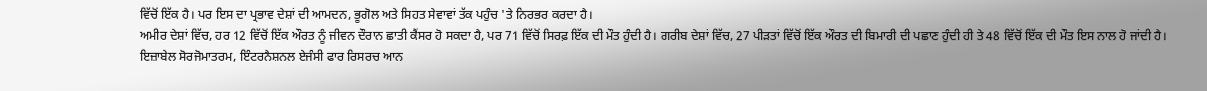ਵਿੱਚੋਂ ਇੱਕ ਹੈ। ਪਰ ਇਸ ਦਾ ਪ੍ਰਭਾਵ ਦੇਸ਼ਾਂ ਦੀ ਆਮਦਨ, ਭੂਗੋਲ ਅਤੇ ਸਿਹਤ ਸੇਵਾਵਾਂ ਤੱਕ ਪਹੁੰਚ 'ਤੇ ਨਿਰਭਰ ਕਰਦਾ ਹੈ।
ਅਮੀਰ ਦੇਸ਼ਾਂ ਵਿੱਚ, ਹਰ 12 ਵਿੱਚੋਂ ਇੱਕ ਔਰਤ ਨੂੰ ਜੀਵਨ ਦੌਰਾਨ ਛਾਤੀ ਕੈਂਸਰ ਹੋ ਸਕਦਾ ਹੈ, ਪਰ 71 ਵਿੱਚੋਂ ਸਿਰਫ਼ ਇੱਕ ਦੀ ਮੌਤ ਹੁੰਦੀ ਹੈ। ਗਰੀਬ ਦੇਸ਼ਾਂ ਵਿੱਚ, 27 ਪੀੜਤਾਂ ਵਿੱਚੋਂ ਇੱਕ ਔਰਤ ਦੀ ਬਿਮਾਰੀ ਦੀ ਪਛਾਣ ਹੁੰਦੀ ਹੀ ਤੇ 48 ਵਿੱਚੋਂ ਇੱਕ ਦੀ ਮੌਤ ਇਸ ਨਾਲ ਹੋ ਜਾਂਦੀ ਹੈ।
ਇਜ਼ਾਬੇਲ ਸੋਰਜੋਮਾਤਰਮ, ਇੰਟਰਨੈਸ਼ਨਲ ਏਜੰਸੀ ਫਾਰ ਰਿਸਰਚ ਆਨ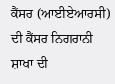ਕੈਂਸਰ (ਆਈਏਆਰਸੀ) ਦੀ ਕੈਂਸਰ ਨਿਗਰਾਨੀ ਸ਼ਾਖਾ ਦੀ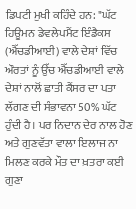ਡਿਪਟੀ ਮੁਖੀ ਕਹਿੰਦੇ ਹਨ: "ਘੱਟ ਹਿਊਮਨ ਡੇਵਲੇਪਮੈਂਟ ਇੰਡੈਕਸ (ਐੱਚਡੀਆਈ) ਵਾਲੇ ਦੇਸ਼ਾਂ ਵਿੱਚ ਔਰਤਾਂ ਨੂੰ ਉੱਚ ਐੱਚਡੀਆਈ ਵਾਲੇ ਦੇਸ਼ਾਂ ਨਾਲੋਂ ਛਾਤੀ ਕੈਂਸਰ ਦਾ ਪਤਾ ਲੱਗਣ ਦੀ ਸੰਭਾਵਨਾ 50% ਘੱਟ ਹੁੰਦੀ ਹੈ। ਪਰ ਨਿਦਾਨ ਦੇਰ ਨਾਲ ਹੋਣ ਅਤੇ ਗੁਣਵੱਤਾ ਵਾਲਾ ਇਲਾਜ ਨਾ ਮਿਲਣ ਕਰਕੇ ਮੌਤ ਦਾ ਖ਼ਤਰਾ ਕਈ ਗੁਣਾ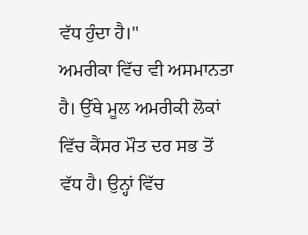ਵੱਧ ਹੁੰਦਾ ਹੈ।"
ਅਮਰੀਕਾ ਵਿੱਚ ਵੀ ਅਸਮਾਨਤਾ ਹੈ। ਉੱਥੇ ਮੂਲ ਅਮਰੀਕੀ ਲੋਕਾਂ ਵਿੱਚ ਕੈਂਸਰ ਮੌਤ ਦਰ ਸਭ ਤੋਂ ਵੱਧ ਹੈ। ਉਨ੍ਹਾਂ ਵਿੱਚ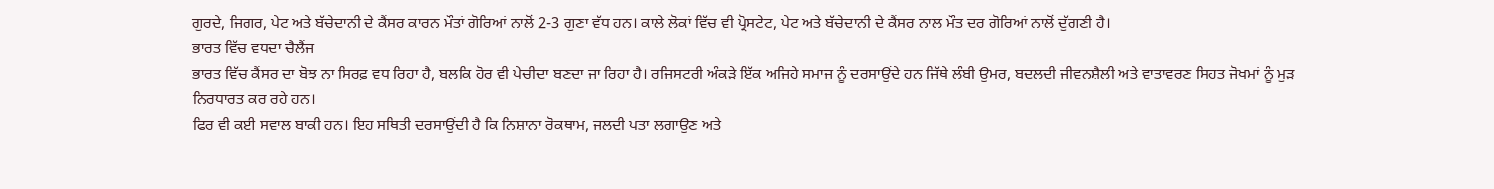ਗੁਰਦੇ, ਜਿਗਰ, ਪੇਟ ਅਤੇ ਬੱਚੇਦਾਨੀ ਦੇ ਕੈਂਸਰ ਕਾਰਨ ਮੌਤਾਂ ਗੋਰਿਆਂ ਨਾਲੋਂ 2-3 ਗੁਣਾ ਵੱਧ ਹਨ। ਕਾਲੇ ਲੋਕਾਂ ਵਿੱਚ ਵੀ ਪ੍ਰੋਸਟੇਟ, ਪੇਟ ਅਤੇ ਬੱਚੇਦਾਨੀ ਦੇ ਕੈਂਸਰ ਨਾਲ ਮੌਤ ਦਰ ਗੋਰਿਆਂ ਨਾਲੋਂ ਦੁੱਗਣੀ ਹੈ।
ਭਾਰਤ ਵਿੱਚ ਵਧਦਾ ਚੈਲੈਂਜ
ਭਾਰਤ ਵਿੱਚ ਕੈਂਸਰ ਦਾ ਬੋਝ ਨਾ ਸਿਰਫ਼ ਵਧ ਰਿਹਾ ਹੈ, ਬਲਕਿ ਹੋਰ ਵੀ ਪੇਚੀਦਾ ਬਣਦਾ ਜਾ ਰਿਹਾ ਹੈ। ਰਜਿਸਟਰੀ ਅੰਕੜੇ ਇੱਕ ਅਜਿਹੇ ਸਮਾਜ ਨੂੰ ਦਰਸਾਉਂਦੇ ਹਨ ਜਿੱਥੇ ਲੰਬੀ ਉਮਰ, ਬਦਲਦੀ ਜੀਵਨਸ਼ੈਲੀ ਅਤੇ ਵਾਤਾਵਰਣ ਸਿਹਤ ਜੋਖਮਾਂ ਨੂੰ ਮੁੜ ਨਿਰਧਾਰਤ ਕਰ ਰਹੇ ਹਨ।
ਫਿਰ ਵੀ ਕਈ ਸਵਾਲ ਬਾਕੀ ਹਨ। ਇਹ ਸਥਿਤੀ ਦਰਸਾਉਂਦੀ ਹੈ ਕਿ ਨਿਸ਼ਾਨਾ ਰੋਕਥਾਮ, ਜਲਦੀ ਪਤਾ ਲਗਾਉਣ ਅਤੇ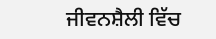ਜੀਵਨਸ਼ੈਲੀ ਵਿੱਚ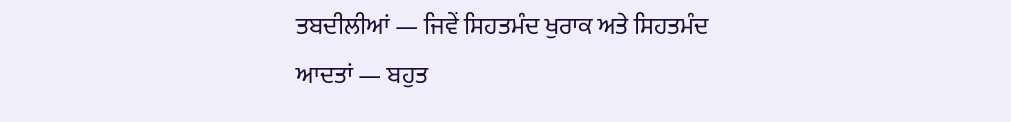ਤਬਦੀਲੀਆਂ — ਜਿਵੇਂ ਸਿਹਤਮੰਦ ਖੁਰਾਕ ਅਤੇ ਸਿਹਤਮੰਦ ਆਦਤਾਂ — ਬਹੁਤ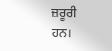ਜ਼ਰੂਰੀ ਹਨ।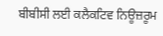ਬੀਬੀਸੀ ਲਈ ਕਲੈਕਟਿਵ ਨਿਊਜ਼ਰੂਮ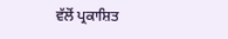ਵੱਲੋਂ ਪ੍ਰਕਾਸ਼ਿਤ